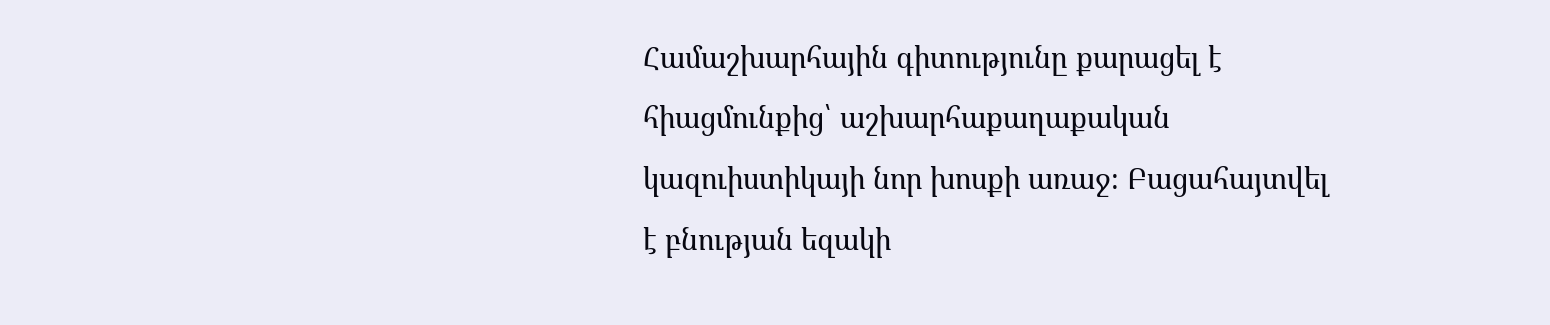Համաշխարհային գիտությունը քարացել է հիացմունքից՝ աշխարհաքաղաքական կազուիստիկայի նոր խոսքի առաջ։ Բացահայտվել է բնության եզակի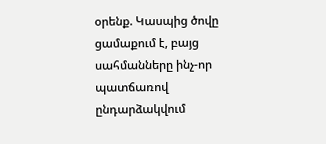օրենք. Կասպից ծովը ցամաքում է, բայց սահմանները ինչ-որ պատճառով ընդարձակվում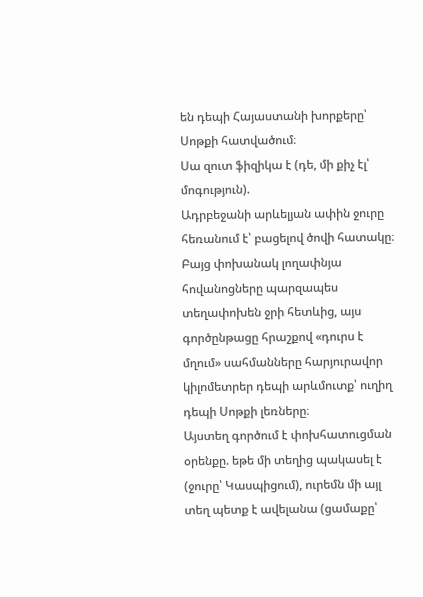են դեպի Հայաստանի խորքերը՝ Սոթքի հատվածում։
Սա զուտ ֆիզիկա է (դե, մի քիչ էլ՝ մոգություն).
Ադրբեջանի արևելյան ափին ջուրը հեռանում է՝ բացելով ծովի հատակը։ Բայց փոխանակ լողափնյա հովանոցները պարզապես տեղափոխեն ջրի հետևից, այս գործընթացը հրաշքով «դուրս է մղում» սահմանները հարյուրավոր կիլոմետրեր դեպի արևմուտք՝ ուղիղ դեպի Սոթքի լեռները։
Այստեղ գործում է փոխհատուցման օրենքը. եթե մի տեղից պակասել է (ջուրը՝ Կասպիցում), ուրեմն մի այլ տեղ պետք է ավելանա (ցամաքը՝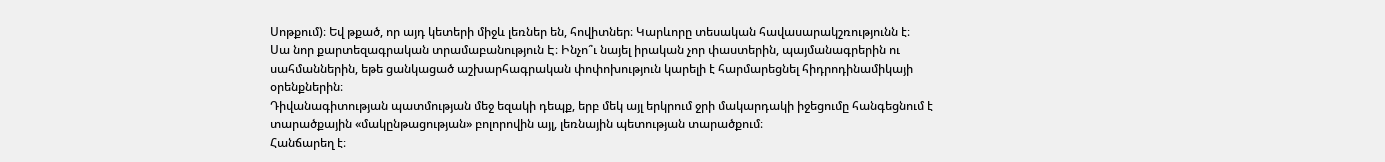Սոթքում)։ Եվ թքած, որ այդ կետերի միջև լեռներ են, հովիտներ։ Կարևորը տեսական հավասարակշռությունն է։
Սա նոր քարտեզագրական տրամաբանություն Է։ Ինչո՞ւ նայել իրական չոր փաստերին, պայմանագրերին ու սահմաններին, եթե ցանկացած աշխարհագրական փոփոխություն կարելի է հարմարեցնել հիդրոդինամիկայի օրենքներին։
Դիվանագիտության պատմության մեջ եզակի դեպք, երբ մեկ այլ երկրում ջրի մակարդակի իջեցումը հանգեցնում է տարածքային «մակընթացության» բոլորովին այլ, լեռնային պետության տարածքում։
Հանճարեղ է։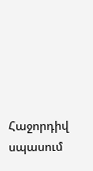Հաջորդիվ սպասում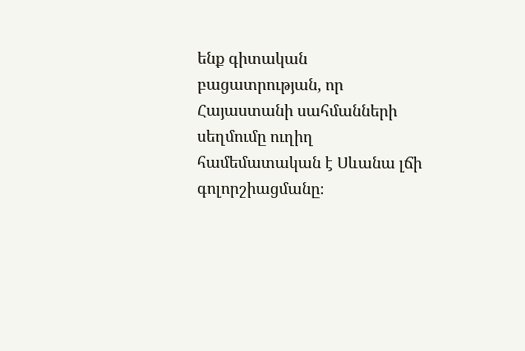ենք գիտական բացատրության, որ Հայաստանի սահմանների սեղմումը ուղիղ համեմատական է Սևանա լճի գոլորշիացմանը։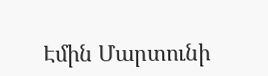Էմին Մարտունի